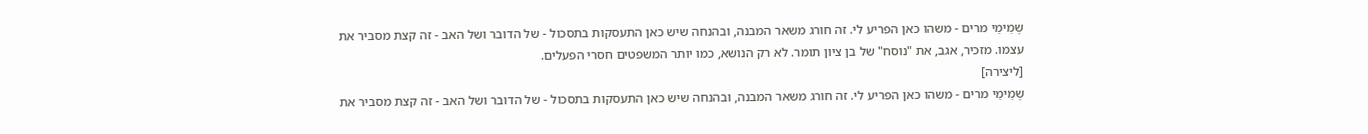שֶמֵימַי מרים - משהו כאן הפריע לי. זה חורג משאר המבנה, ובהנחה שיש כאן התעסקות בתסכול - של הדובר ושל האב - זה קצת מסביר את עצמו. מזכיר, אגב, את "נוסח" של בן ציון תומר. לא רק הנושא, כמו יותר המשפטים חסרי הפעלים.
[ליצירה]
שֶמֵימַי מרים - משהו כאן הפריע לי. זה חורג משאר המבנה, ובהנחה שיש כאן התעסקות בתסכול - של הדובר ושל האב - זה קצת מסביר את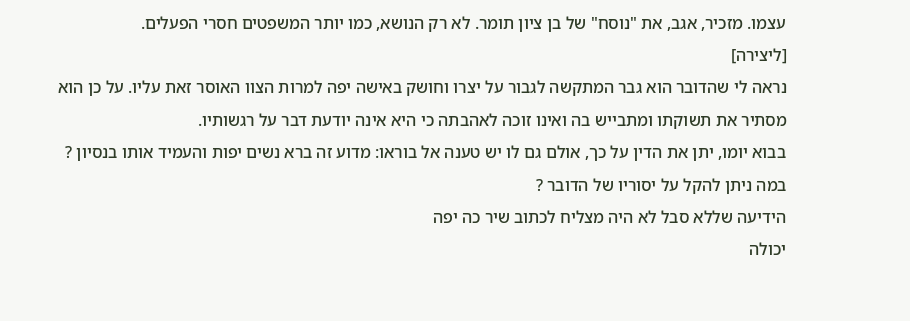עצמו. מזכיר, אגב, את "נוסח" של בן ציון תומר. לא רק הנושא, כמו יותר המשפטים חסרי הפעלים.
[ליצירה]
נראה לי שהדובר הוא גבר המתקשה לגבור על יצרו וחושק באישה יפה למרות הצוו האוסר זאת עליו. על כן הוא מסתיר את תשוקתו ומתבייש בה ואינו זוכה לאהבתה כי היא אינה יודעת דבר על רגשותיו.
בבוא יומו, יתן את הדין על כך, אולם גם לו יש טענה אל בוראו: מדוע זה ברא נשים יפות והעמיד אותו בנסיון ?
במה ניתן להקל על יסוריו של הדובר ?
הידיעה שללא סבל לא היה מצליח לכתוב שיר כה יפה
יכולה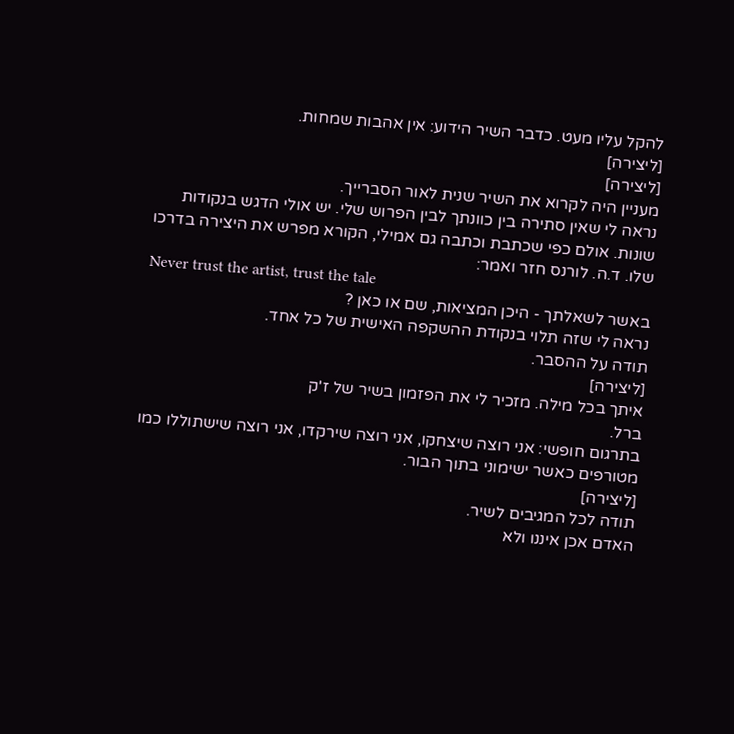להקל עליו מעט. כדבר השיר הידוע: אין אהבות שמחות.
[ליצירה]
[ליצירה]
מעניין היה לקרוא את השיר שנית לאור הסברייך.
נראה לי שאין סתירה בין כוונתך לבין הפרוש שלי. יש אולי הדגש בנקודות שונות. אולם כפי שכתבת וכתבה גם אמילי, הקורא מפרש את היצירה בדרכו שלו. ד.ה. לורנס חזר ואמר:
Never trust the artist, trust the tale
באשר לשאלתך - היכן המציאות, שם או כאן ?
נראה לי שזה תלוי בנקודת ההשקפה האישית של כל אחד.
תודה על ההסבר.
[ליצירה]
איתך בכל מילה. מזכיר לי את הפזמון בשיר של ז'ק
ברל.
בתרגום חופשי: אני רוצה שיצחקו, אני רוצה שירקדו, אני רוצה שישתוללו כמו מטורפים כאשר ישימוני בתוך הבור.
[ליצירה]
תודה לכל המגיבים לשיר.
האדם אכן איננו ולא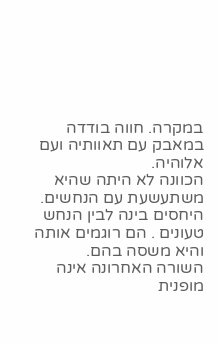במקרה. חווה בודדה במאבק עם תאוותיה ועם אלוהיה.
הכוונה לא היתה שהיא משתעשעת עם הנחשים. היחסים בינה לבין הנחש טעונים . הם רוגמים אותה והיא משסה בהם.
השורה האחרונה אינה מופנית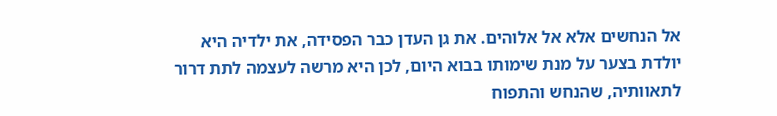אל הנחשים אלא אל אלוהים. את גן העדן כבר הפסידה, את ילדיה היא יולדת בצער על מנת שימותו בבוא היום, לכן היא מרשה לעצמה לתת דרור לתאוותיה, שהנחש והתפוח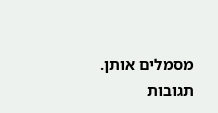מסמלים אותן.
תגובות